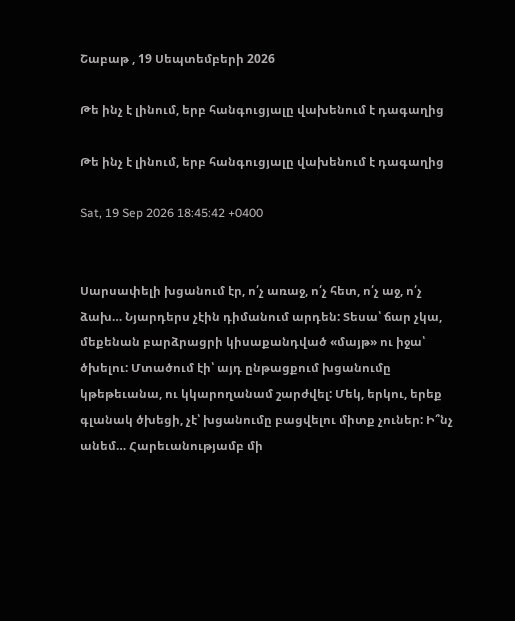Շաբաթ , 19 Սեպտեմբերի 2026

Թե ինչ է լինում, երբ հանգուցյալը վախենում է դագաղից

Թե ինչ է լինում, երբ հանգուցյալը վախենում է դագաղից

Sat, 19 Sep 2026 18:45:42 +0400


Սարսափելի խցանում էր, ո՛չ առաջ, ո՛չ հետ, ո՛չ աջ, ո՛չ ձախ… Նյարդերս չէին դիմանում արդեն: Տեսա՝ ճար չկա, մեքենան բարձրացրի կիսաքանդված «մայթ» ու իջա՝ ծխելու: Մտածում էի՝ այդ ընթացքում խցանումը կթեթեւանա, ու կկարողանամ շարժվել: Մեկ, երկու, երեք գլանակ ծխեցի, չէ՝ խցանումը բացվելու միտք չուներ: Ի՞նչ անեմ… Հարեւանությամբ մի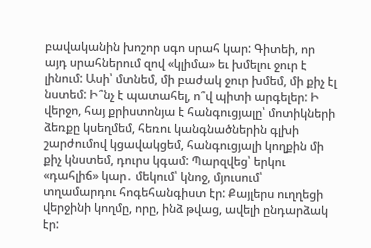բավականին խոշոր սգո սրահ կար: Գիտեի, որ այդ սրահներում զով «կլիմա» եւ խմելու ջուր է լինում: Ասի՝ մտնեմ, մի բաժակ ջուր խմեմ, մի քիչ էլ նստեմ: Ի՞նչ է պատահել, ո՞վ պիտի արգելեր: Ի վերջո, հայ քրիստոնյա է հանգուցյալը՝ մոտիկների ձեռքը կսեղմեմ, հեռու կանգնածներին գլխի շարժումով կցավակցեմ, հանգուցյալի կողքին մի քիչ կնստեմ, դուրս կգամ: Պարզվեց՝ երկու «դահլիճ» կար․ մեկում՝ կնոջ, մյուսում՝ տղամարդու հոգեհանգիստ էր: Քայլերս ուղղեցի վերջինի կողմը, որը, ինձ թվաց, ավելի ընդարձակ էր: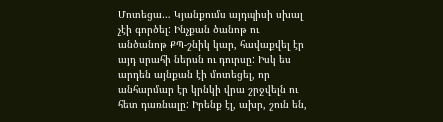Մոտեցա… Կյանքումս այդպիսի սխալ չէի գործել: Ինչքան ծանոթ ու անծանոթ ՔՊ-շնիկ կար, հավաքվել էր այդ սրահի ներսն ու դուրսը: Իսկ ես արդեն այնքան էի մոտեցել, որ անհարմար էր կրնկի վրա շրջվելն ու հետ դառնալը: Իրենք էլ, ախր, շուն են,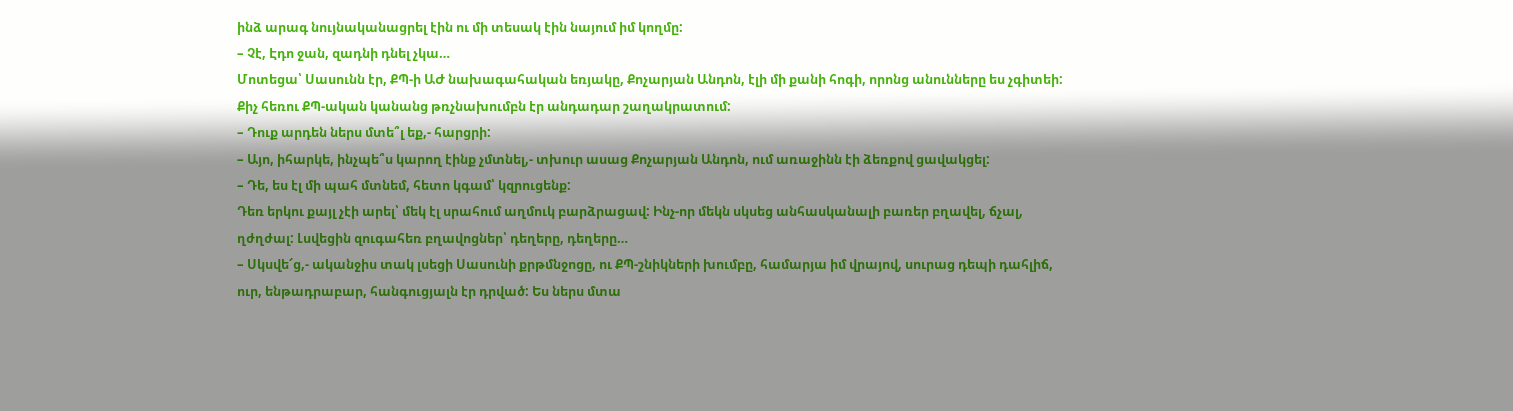ինձ արագ նույնականացրել էին ու մի տեսակ էին նայում իմ կողմը:
– Չէ, Էդո ջան, զադնի դնել չկա…
Մոտեցա՝ Սասունն էր, ՔՊ-ի ԱԺ նախագահական եռյակը, Քոչարյան Անդոն, էլի մի քանի հոգի, որոնց անունները ես չգիտեի: Քիչ հեռու ՔՊ-ական կանանց թռչնախումբն էր անդադար շաղակրատում:
– Դուք արդեն ներս մտե՞լ եք,- հարցրի:
– Այո, իհարկե, ինչպե՞ս կարող էինք չմտնել,- տխուր ասաց Քոչարյան Անդոն, ում առաջինն էի ձեռքով ցավակցել:
– Դե, ես էլ մի պահ մտնեմ, հետո կգամ՝ կզրուցենք:
Դեռ երկու քայլ չէի արել՝ մեկ էլ սրահում աղմուկ բարձրացավ: Ինչ-որ մեկն սկսեց անհասկանալի բառեր բղավել, ճչալ, ղժղժալ: Լսվեցին զուգահեռ բղավոցներ՝ դեղերը, դեղերը…
– Սկսվե՜ց,- ականջիս տակ լսեցի Սասունի քրթմնջոցը, ու ՔՊ-շնիկների խումբը, համարյա իմ վրայով, սուրաց դեպի դահլիճ, ուր, ենթադրաբար, հանգուցյալն էր դրված: Ես ներս մտա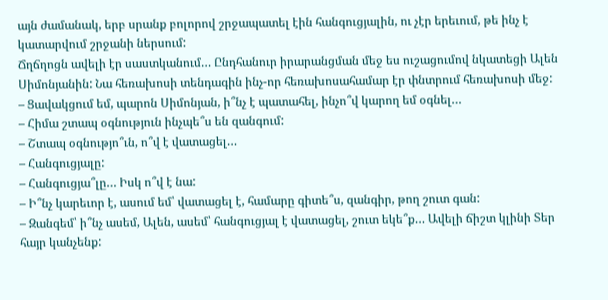այն ժամանակ, երբ սրանք բոլորով շրջապատել էին հանգուցյալին, ու չէր երեւում, թե ինչ է կատարվում շրջանի ներսում:
Ճղճղոցն ավելի էր սաստկանում… Ընդհանուր իրարանցման մեջ ես ուշացումով նկատեցի Ալեն Սիմոնյանին: Նա հեռախոսի տենդագին ինչ-որ հեռախոսահամար էր փնտրում հեռախոսի մեջ:
– Ցավակցում եմ, պարոն Սիմոնյան, ի՞նչ է պատահել, ինչո՞վ կարող եմ օգնել…
– Հիմա շտապ օգնություն ինչպե՞ս են զանգում:
– Շտապ օգնությո՞ւն, ո՞վ է վատացել…
– Հանգուցյալը:
– Հանգուցյա՞լը… Իսկ ո՞վ է նա:
– Ի՞նչ կարեւոր է, ասում եմ՝ վատացել է, համարը գիտե՞ս, զանգիր, թող շուտ գան:
– Զանգեմ՝ ի՞նչ ասեմ, Ալեն, ասեմ՝ հանգուցյալ է վատացել, շուտ եկե՞ք… Ավելի ճիշտ կլինի Տեր հայր կանչենք: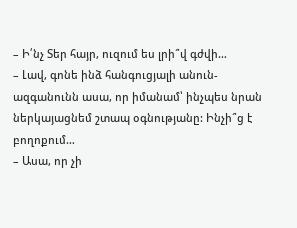– Ի՛նչ Տեր հայր, ուզում ես լրի՞վ գժվի…
– Լավ, գոնե ինձ հանգուցյալի անուն-ազգանունն ասա, որ իմանամ՝ ինչպես նրան ներկայացնեմ շտապ օգնությանը: Ինչի՞ց է բողոքում…
– Ասա, որ չի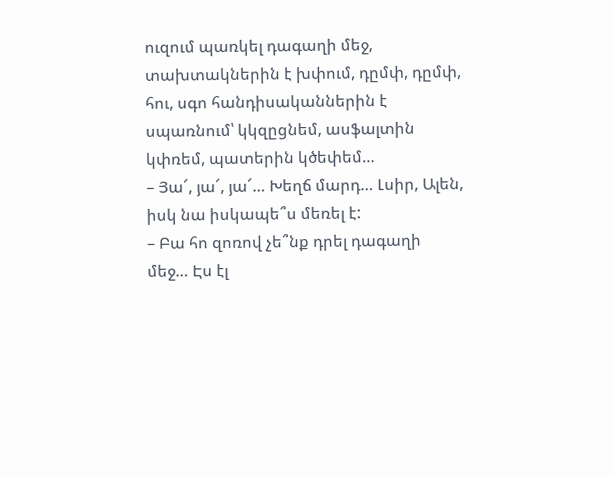ուզում պառկել դագաղի մեջ, տախտակներին է խփում, դըմփ, դըմփ, հու, սգո հանդիսականներին է սպառնում՝ կկզըցնեմ, ասֆալտին կփռեմ, պատերին կծեփեմ…
– Յա՜, յա՜, յա՜… Խեղճ մարդ… Լսիր, Ալեն, իսկ նա իսկապե՞ս մեռել է:
– Բա հո զոռով չե՞նք դրել դագաղի մեջ… Էս էլ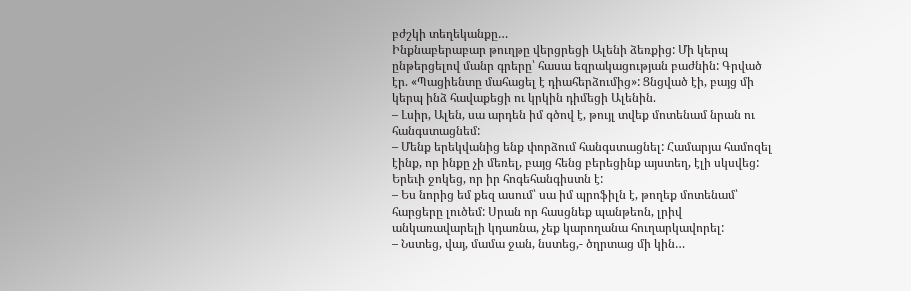բժշկի տեղեկանքը…
Ինքնաբերաբար թուղթը վերցրեցի Ալենի ձեռքից: Մի կերպ ընթերցելով մանր գրերը՝ հասա եզրակացության բաժնին: Գրված էր. «Պացիենտը մահացել է դիահերձումից»: Ցնցված էի, բայց մի կերպ ինձ հավաքեցի ու կրկին դիմեցի Ալենին.
– Լսիր, Ալեն, սա արդեն իմ գծով է, թույլ տվեք մոտենամ նրան ու հանգստացնեմ:
– Մենք երեկվանից ենք փորձում հանգստացնել: Համարյա համոզել էինք, որ ինքը չի մեռել, բայց հենց բերեցինք այստեղ, էլի սկսվեց: Երեւի ջոկեց, որ իր հոգեհանգիստն է:
– Ես նորից եմ քեզ ասում՝ սա իմ պրոֆիլն է, թողեք մոտենամ՝ հարցերը լուծեմ: Սրան որ հասցնեք պանթեոն, լրիվ անկառավարելի կդառնա, չեք կարողանա հուղարկավորել:
– Նստեց, վայ, մամա ջան, նստեց,- ծղրտաց մի կին…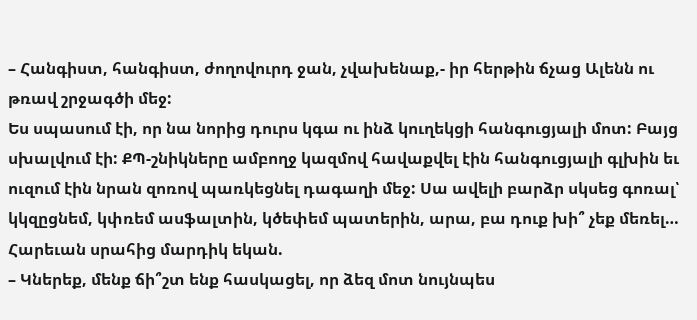– Հանգիստ, հանգիստ, ժողովուրդ ջան, չվախենաք,- իր հերթին ճչաց Ալենն ու թռավ շրջագծի մեջ:
Ես սպասում էի, որ նա նորից դուրս կգա ու ինձ կուղեկցի հանգուցյալի մոտ: Բայց սխալվում էի: ՔՊ-շնիկները ամբողջ կազմով հավաքվել էին հանգուցյալի գլխին եւ ուզում էին նրան զոռով պառկեցնել դագաղի մեջ: Սա ավելի բարձր սկսեց գոռալ՝ կկզըցնեմ, կփռեմ ասֆալտին, կծեփեմ պատերին, արա, բա դուք խի՞ չեք մեռել…
Հարեւան սրահից մարդիկ եկան.
– Կներեք, մենք ճի՞շտ ենք հասկացել, որ ձեզ մոտ նույնպես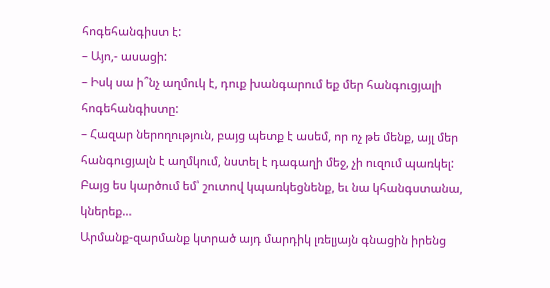հոգեհանգիստ է:
– Այո,- ասացի:
– Իսկ սա ի՞նչ աղմուկ է, դուք խանգարում եք մեր հանգուցյալի հոգեհանգիստը:
– Հազար ներողություն, բայց պետք է ասեմ, որ ոչ թե մենք, այլ մեր հանգուցյալն է աղմկում, նստել է դագաղի մեջ, չի ուզում պառկել: Բայց ես կարծում եմ՝ շուտով կպառկեցնենք, եւ նա կհանգստանա, կներեք…
Արմանք-զարմանք կտրած այդ մարդիկ լռելյայն գնացին իրենց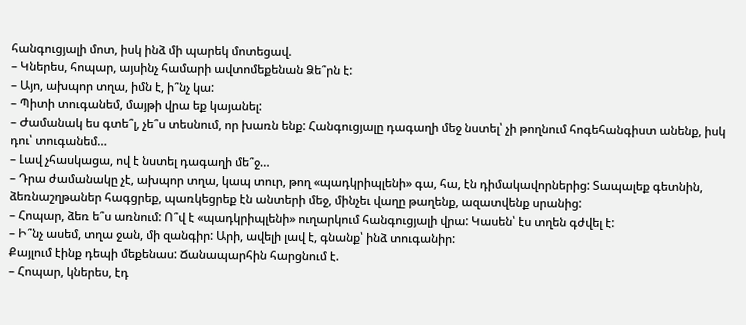հանգուցյալի մոտ, իսկ ինձ մի պարեկ մոտեցավ.
– Կներես, հոպար, այսինչ համարի ավտոմեքենան Ձե՞րն է:
– Այո, ախպոր տղա, իմն է, ի՞նչ կա:
– Պիտի տուգանեմ, մայթի վրա եք կայանել:
– Ժամանակ ես գտե՞լ, չե՞ս տեսնում, որ խառն ենք: Հանգուցյալը դագաղի մեջ նստել՝ չի թողնում հոգեհանգիստ անենք, իսկ դու՝ տուգանեմ…
– Լավ չհասկացա, ով է նստել դագաղի մե՞ջ…
– Դրա ժամանակը չէ, ախպոր տղա, կապ տուր, թող «պադկրիպլենի» գա, հա, էն դիմակավորներից: Տապալեք գետնին, ձեռնաշղթաներ հագցրեք, պառկեցրեք էն անտերի մեջ, մինչեւ վաղը թաղենք, ազատվենք սրանից:
– Հոպար, ձեռ ե՞ս առնում: Ո՞վ է «պադկրիպլենի» ուղարկում հանգուցյալի վրա: Կասեն՝ էս տղեն գժվել է:
– Ի՞նչ ասեմ, տղա ջան, մի զանգիր: Արի, ավելի լավ է, գնանք՝ ինձ տուգանիր:
Քայլում էինք դեպի մեքենաս: Ճանապարհին հարցնում է.
– Հոպար, կներես, էդ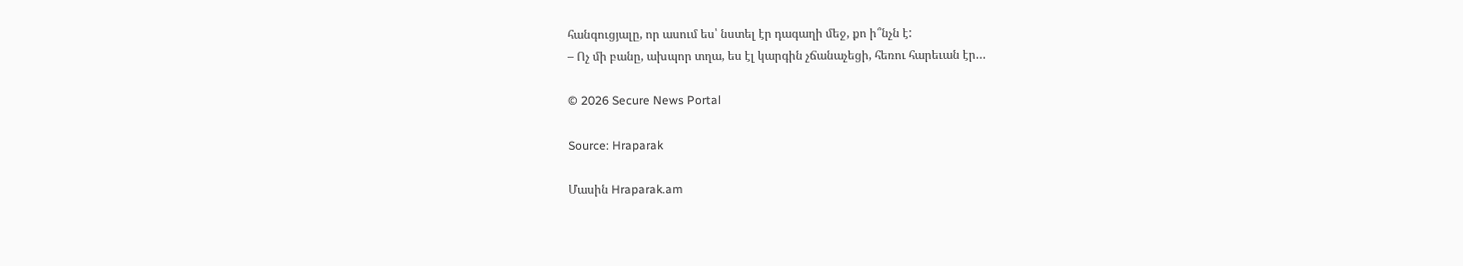հանգուցյալը, որ ասում ես՝ նստել էր դագաղի մեջ, քո ի՞նչն է:
– Ոչ մի բանը, ախպոր տղա, ես էլ կարգին չճանաչեցի, հեռու հարեւան էր…

© 2026 Secure News Portal

Source: Hraparak

Մասին Hraparak.am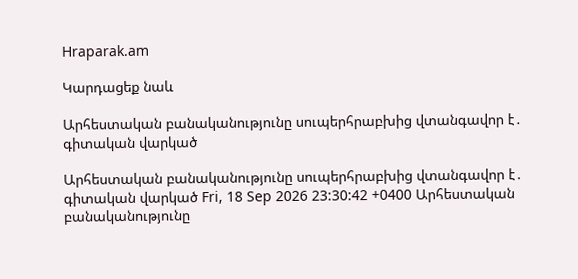Hraparak.am

Կարդացեք նաև

Արհեստական բանականությունը սուպերհրաբխից վտանգավոր է․ գիտական վարկած

Արհեստական բանականությունը սուպերհրաբխից վտանգավոր է․ գիտական վարկած Fri, 18 Sep 2026 23:30:42 +0400 Արհեստական բանականությունը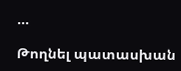…

Թողնել պատասխան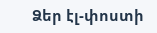Ձեր էլ-փոստի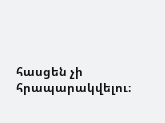հասցեն չի հրապարակվելու։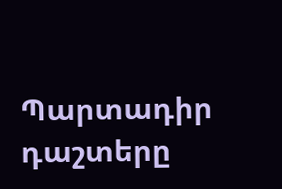Պարտադիր դաշտերը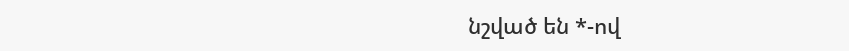նշված են *-ով